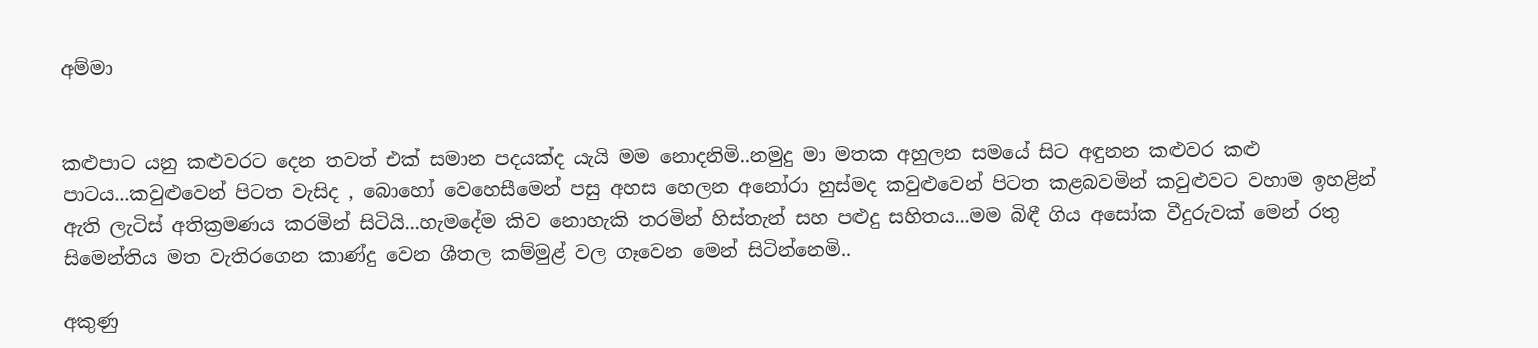අම්මා


කළුපාට යනු කළුවරට දෙන තවත් එක් සමාන පදයක්ද යැයි මම නොදනිමි..නමුදු මා මතක අහුලන සමයේ සිට අඳුනන කළුවර කළු පාටය...කවුළුවෙන් පිටත වැසිද , බොහෝ වෙහෙසීමෙන් පසු අහස හෙලන අනෝරා හුස්මද කවුළුවෙන් පිටත කළබවමින් කවුළුවට වහාම ඉහළින් ඇති ලැටිස් අතික්‍රමණය කරමින් සිටියි...හැමදේම කිව නොහැකි තරමින් හිස්තැන් සහ පළුදු සහිතය...මම බිඳී ගිය අසෝක වීදුරුවක් මෙන් රතු සිමෙන්තිය මත වැතිරගෙන කාණ්දු වෙන ශීතල කම්මුළ් වල ගෑවෙන මෙන් සිටින්නෙමි..

අකුණු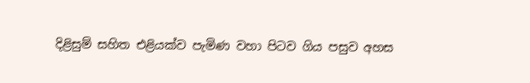දිළිසුම් සහිත එළියක්ව පැමිණ වහා පිටව ගිය පසුව අහස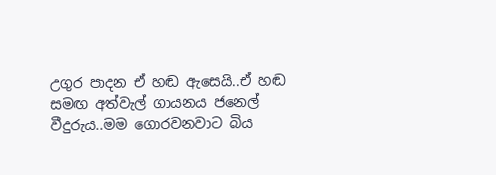උගුර පාදන ඒ හඬ ඇසෙයි..ඒ හඬ සමඟ අත්වැල් ගායනය ජනෙල් වීදුරුය..මම ගොරවනවාට බිය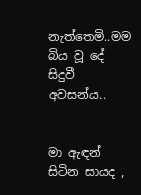නැත්තෙමි..මම බිය වූ දේ සිදුවී අවසන්ය..


මා ඇඳන් සිටින සායද ,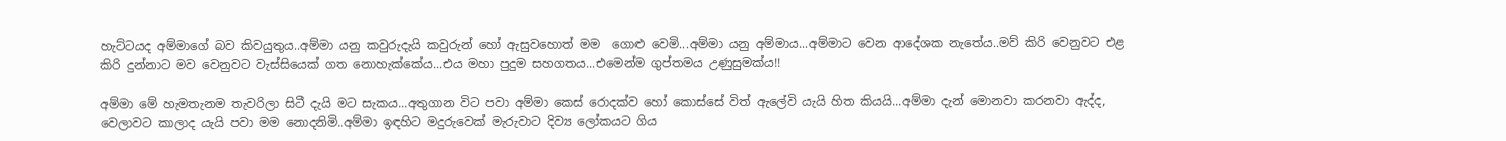හැට්ටයද අම්මාගේ බව කිවයුතුය..අම්මා යනු කවුරුදැයි කවුරුන් හෝ ඇසුවහොත් මම  ගොළු වෙමි...අම්මා යනු අම්මාය...අම්මාට වෙන ආදේශක නැතේය..මව් කිරි වෙනුවට එළ කිරි දුන්නාට මව වෙනුවට වැස්සියෙක් ගත නොහැක්කේය...එය මහා පුදුම සහගතය...එමෙන්ම ගුප්තමය උණුසුමක්ය!!

අම්මා මේ හැමතැනම තැවරිලා සිටී දැයි මට සැකය...අතුගාන විට පවා අම්මා කෙස් රොදක්ව හෝ කොස්සේ විත් ඇලේවි යැයි හිත කියයි...අම්මා දැන් මොනවා කරනවා ඇද්ද, වෙලාවට කාලාද යැයි පවා මම නොදනිමි..අම්මා ඉඳහිට මදුරුවෙක් මැරුවාට දිව්‍ය ලෝකයට ගිය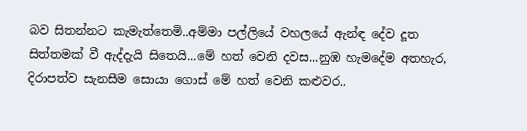බව සිතන්නට කැමැත්තෙමි..අම්මා පල්ලියේ වහලයේ ඇන්ඳ දේව දූත සිත්තමක් වී ඇද්දැයි සිතෙයි...මේ හත් වෙනි දවස...නුඹ හැමදේම අතහැර, දිරාපත්ව සැනසීම සොයා ගොස් මේ හත් වෙනි කළුවර..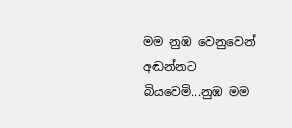මම නුඹ වෙනුවෙන් අඬන්නට බියවෙමි...නුඹ මම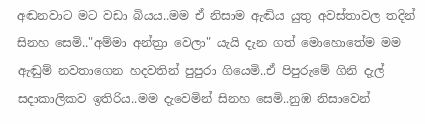අඬනවාට මට වඩා බියය..මම ඒ නිසාම ඇඬිය යුතු අවස්තාවල තදින් සිනහ සෙමි.."අම්මා අන්ත්‍රා වෙලා" යැයි දැන ගත් මොහොතේම මම ඇඬුම් නවතාගෙන හදවතින් පුපුරා ගියෙමි..ඒ පිපුරුමේ ගිනි දැල් සදාකාලිකව ඉතිරිය..මම දැවෙමින් සිනහ සෙමි..නුඹ නිසාවෙන්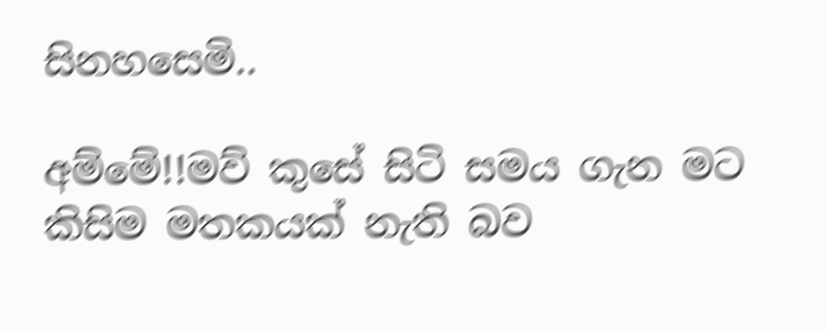සිනහසෙමි..

අම්මේ!!මව් කුසේ සිටි සමය ගැන මට කිසිම මතකයක් නැති බව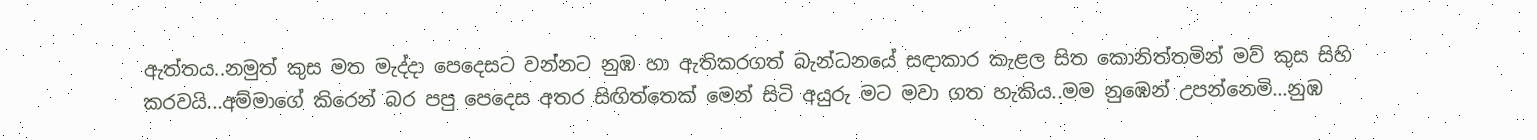ඇත්තය..නමුත් කුස මත මැද්දා පෙදෙසට වන්නට නුඹ හා ඇතිකරගත් බැන්ධනයේ සඳාකාර කැළල සිත කොනිත්තමින් මව් කුස සිහි කරවයි...අම්මාගේ කිරෙන් බර පපු පෙදෙස අතර සිඟිත්තෙක් මෙන් සිටි අයුරු මට මවා ගත හැකිය..මම නුඹෙන් උපන්නෙමි...නුඹ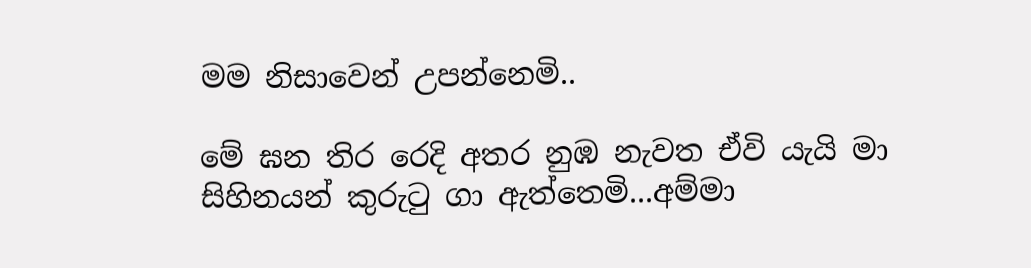මම නිසාවෙන් උපන්නෙමි..

මේ ඝන තිර රෙදි අතර නුඹ නැවත ඒවි යැයි මා සිහිනයන් කුරුටු ගා ඇත්තෙමි...අම්මා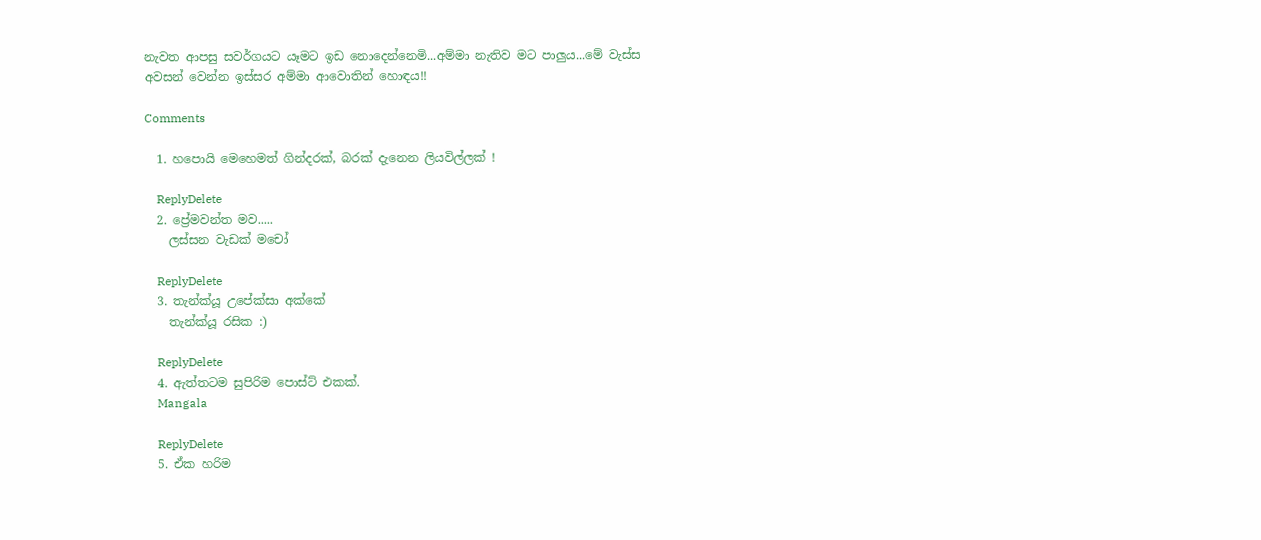නැවත ආපසු සවර්ගයට යෑමට ඉඩ නොදෙන්නෙමි...අම්මා නැතිව මට පාලුය...මේ වැස්ස අවසන් වෙන්න ඉස්සර අම්මා ආවොතින් හොඳය!!

Comments

  1. හපොයි මෙහෙමත් ගින්දරක්, බරක් දැනෙන ලියවිල්ලක් !

    ReplyDelete
  2. ප්‍රේමවන්ත මව.....
    ලස්සන වැඩක් මචෝ

    ReplyDelete
  3. තැන්ක්යූ උපේක්සා අක්කේ
    තැන්ක්යූ රසික :)

    ReplyDelete
  4. ඇත්තටම සුපිරිම පොස්ට් එකක්.
    Mangala

    ReplyDelete
  5. ඒක හරිම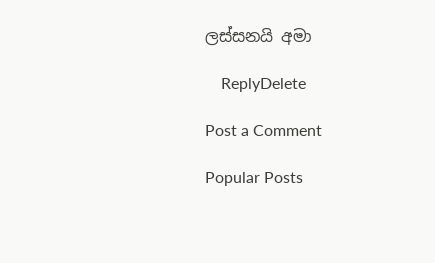ලස්සනයි අමා

    ReplyDelete

Post a Comment

Popular Posts